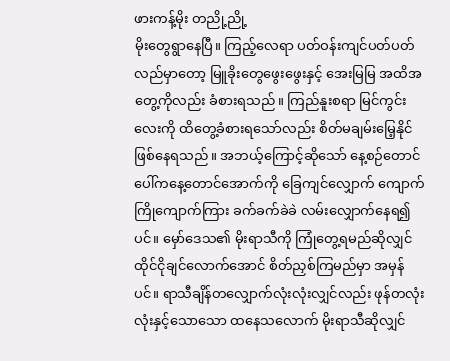ဖားကန့်မိုး တညို့ညို့
မိုးတွေရွာနေပြီ။ ကြည့်လေရာ ပတ်ဝန်းကျင်ပတ်ပတ်လည်မှာတော့ မြူခိုးတွေဖွေးဖွေးနှင့် အေးမြမြ အထိအတွေ့ကိုလည်း ခံစားရသည်။ ကြည်နူးစရာ မြင်ကွင်းလေးကို ထိတွေ့ခံစားရသော်လည်း စိတ်မချမ်းမြေ့နိုင်ဖြစ်နေရသည်။ အဘယ့်ကြောင့်ဆိုသော် နေ့စဉ်တောင်ပေါ်ကနေ့တောင်အောက်ကို ခြေကျင်လျှောက် ကျောက်ကြိုကျောက်ကြား ခက်ခက်ခဲခဲ လမ်းလျှောက်နေရ၍ပင်။ မှော်ဒေသ၏ မိုးရာသီကို ကြုံတွေ့ရမည်ဆိုလျှင် ထိုင်ငိုချင်လောက်အောင် စိတ်ညှစ်ကြမည်မှာ အမှန်ပင်။ ရာသီချိန်တလျှောက်လုံးလုံးလျှင်လည်း ဖုန်တလုံးလုံးနှင့်သောသော ထနေသလောက် မိုးရာသီဆိုလျှင်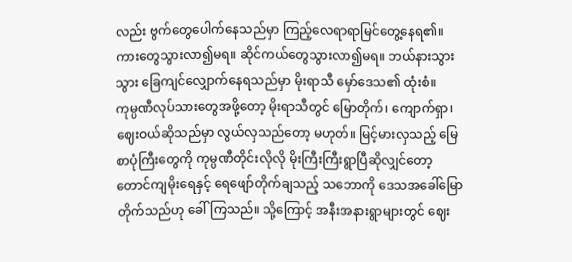လည်း ဗွက်တွေပေါက်နေသည်မှာ ကြည့်လေရာရာမြင်တွေ့နေရ၏။ ကားတွေသွားလာ၍မရ။ ဆိုင်ကယ်တွေသွားလာ၍မရ။ ဘယ်နားသွားသွား ခြေကျင်လျှောက်နေရသည်မှာ မိုးရာသီ မှော်ဒေသ၏ ထုံးစံ။
ကုမ္ပဏီလုပ်သားတွေအဖို့တော့ မိုးရာသီတွင် မြောတိုက်၊ ကျောက်ရှာ၊ ဈေးဝယ်ဆိုသည်မှာ လွယ်လှသည်တော့ မဟုတ်။ မြင့်မားလှသည့် မြေစာပုံကြီးတွေကို ကုမ္ပဏီတိုင်းလိုလို မိုးကြီးကြီးရွာပြီဆိုလျှင်တော့ တောင်ကျမိုးရေနှင့် ရေဖျော်တိုက်ချသည့် သဘောကို ဒေသအခေါ်မြောတိုက်သည်ဟု ခေါ်ကြသည်။ သို့ကြောင့် အနီးအနားရွာများတွင် ဈေး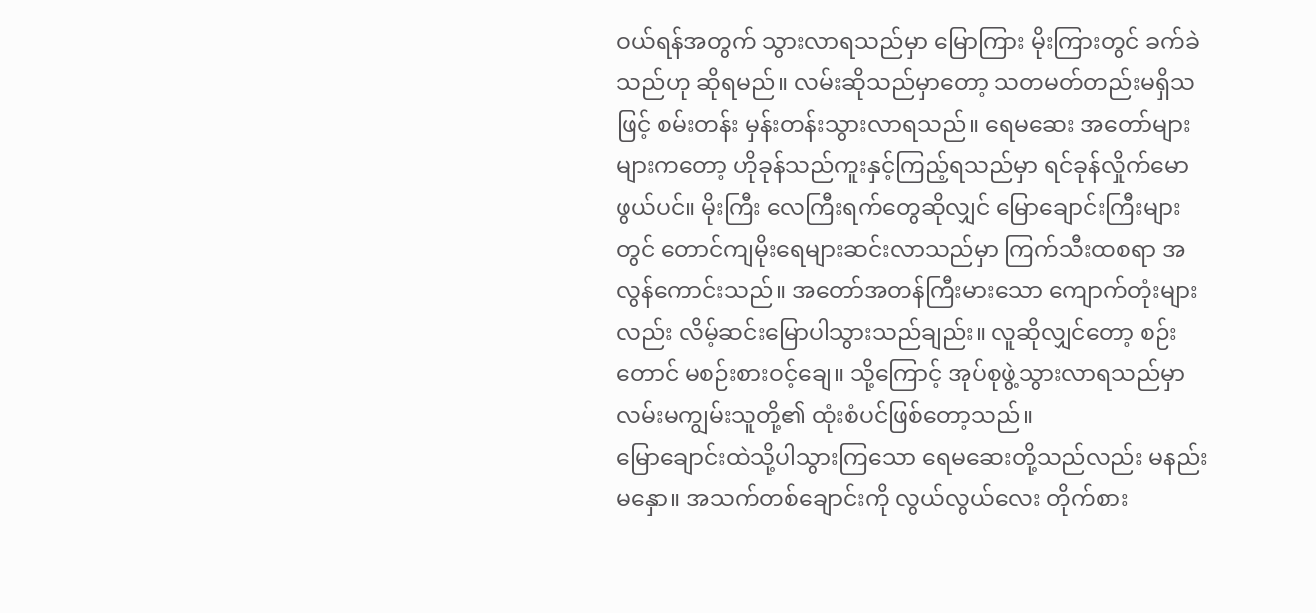ဝယ်ရန်အတွက် သွားလာရသည်မှာ မြောကြား မိုးကြားတွင် ခက်ခဲသည်ဟု ဆိုရမည်။ လမ်းဆိုသည်မှာတော့ သတမတ်တည်းမရှိသဖြင့် စမ်းတန်း မှန်းတန်းသွားလာရသည်။ ရေမဆေး အတော်များများကတော့ ဟိုခုန်သည်ကူးနှင့်ကြည့်ရသည်မှာ ရင်ခုန်လှိုက်မောဖွယ်ပင်။ မိုးကြီး လေကြီးရက်တွေဆိုလျှင် မြောချောင်းကြီးများတွင် တောင်ကျမိုးရေများဆင်းလာသည်မှာ ကြက်သီးထစရာ အလွန်ကောင်းသည်။ အတော်အတန်ကြီးမားသော ကျောက်တုံးများလည်း လိမ့်ဆင်းမြောပါသွားသည်ချည်း။ လူဆိုလျှင်တော့ စဉ်းတောင် မစဉ်းစားဝင့်ချေ။ သို့ကြောင့် အုပ်စုဖွဲ့သွားလာရသည်မှာ လမ်းမကျွမ်းသူတို့၏ ထုံးစံပင်ဖြစ်တော့သည်။
မြောချောင်းထဲသို့ပါသွားကြသော ရေမဆေးတို့သည်လည်း မနည်းမနှော။ အသက်တစ်ချောင်းကို လွယ်လွယ်လေး တိုက်စား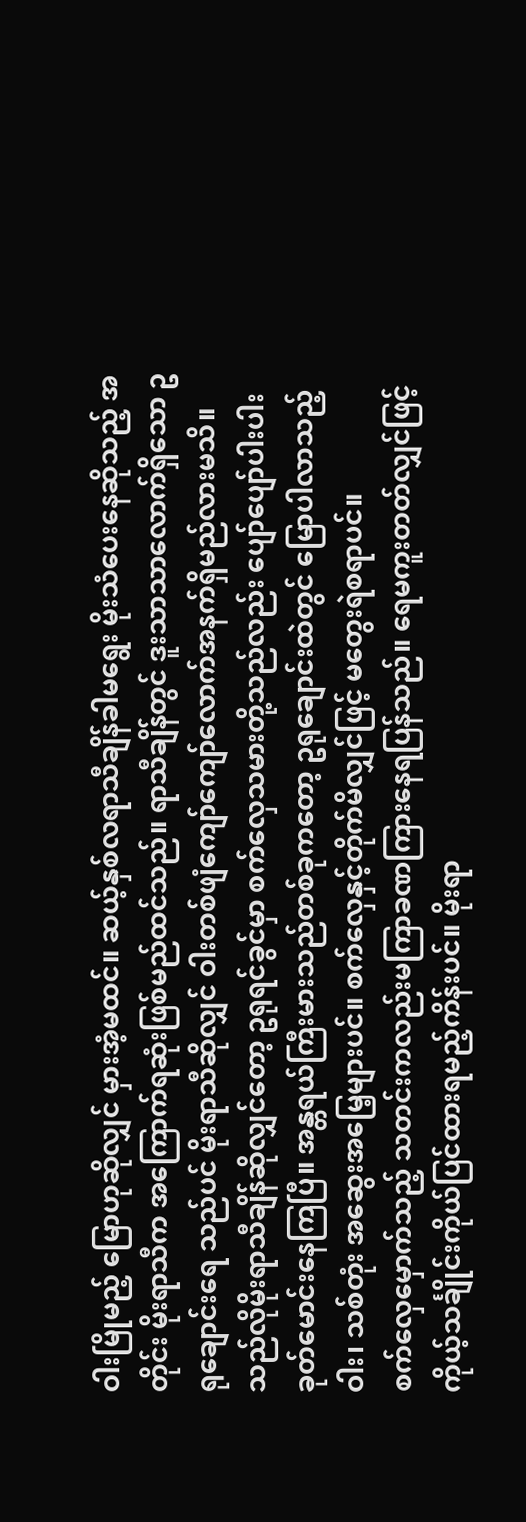ဝါးမြိုမည့် မြောဟုဆိုလျှင် မှားအံ့မထင်။ ဆယ့်နှစ်လရာသီချိန်ခါမရွေး မိုးသံပေးနေဆိုသည့် အတိုင်း မိုးရာသီက အကြောက်ရဆုံးဖြစ်မည်ထင်သည်။ ရာသီချိန်တွင် ဒူးသာသာလောက်ရှိသော ဥရုချောင်းရေ သည်ပင် မိုးရာသီဆိုလျှင် ဝါးတစ်ဖျံကျော်ကျော်လောက်အနက်ရှိမည်လားမသိ။ သည်လိုမိုးရာသီချိန်ဆိုလျှင်တော့ ဥရုရင်ခွင်မှာ စက်လှေသမားတို့သည်လည်း ပျော်ပျော်ပါးပါး ခုတ်မောင်းနေကြပြီ။ အန္တရယ်ကြီးမားသည်တစ်ခုကတော့ ဥရုချောင်းထဲတွင် မြောပါလာသည့် ဝါး၊ သစ်တုံး အဆွေးအမြေ့များပင်။ စက်လှေနှင့်တိုက်မိလျှင်ဖြင့် မတွေးရဲစရာပင်။
စက်လှေမှောက်သည့် သတင်းကလည်းမကြာခဏကြားနေရပြန်သည်။ ရေမကူးတတ်လျှင်ဖြင့် ကိုယ့်သင်္ချိုင်းကိုယ်ပြင်ထားရမည့်ကိန်းပင်။ မိုးရာ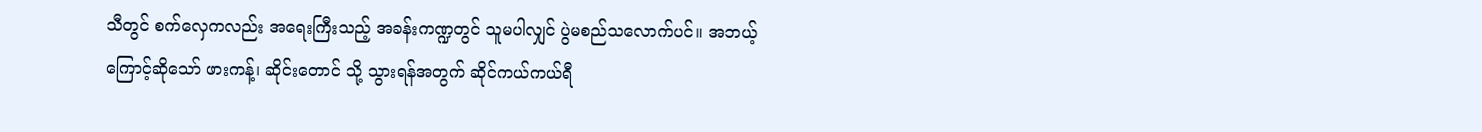သီတွင် စက်လှေကလည်း အရေးကြီးသည့် အခန်းကဏ္ဍတွင် သူမပါလျှင် ပွဲမစည်သလောက်ပင်။ အဘယ့်ကြောင့်ဆိုသော် ဖားကန့်၊ ဆိုင်းတောင် သို့ သွားရန်အတွက် ဆိုင်ကယ်ကယ်ရီ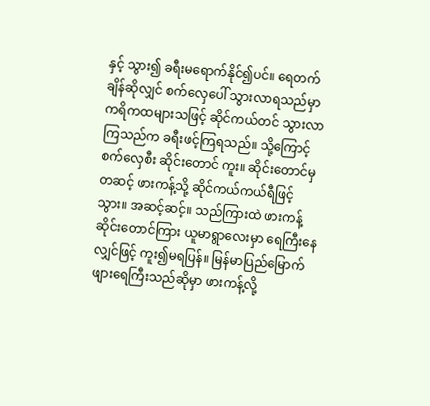နှင့် သွား၍ ခရီးမရောက်နိုင်၍ပင်။ ရေတက်ချိန်ဆိုလျှင် စက်လှေပေါ် သွားလာရသည်မှာ ကရိကထများသဖြင့် ဆိုင်ကယ်တင် သွားလာကြသည်က ခရီးဖင့်ကြရသည်။ သို့ကြောင့် စက်လှေစီး ဆိုင်းတောင် ကူး။ ဆိုင်းတောင်မှ တဆင့် ဖားကန့်သို့ ဆိုင်ကယ်ကယ်ရီဖြင့် သွား။ အဆင့်ဆင့်။ သည်ကြားထဲ ဖားကန့် ဆိုင်းတောင်ကြား ယူမာရွာလေးမှာ ရေကြီးနေလျှင်ဖြင့် ကူး၍မရပြန်။ မြန်မာပြည်မြောက်ဖျားရေကြီးသည်ဆိုမှာ ဖားကန့်လို့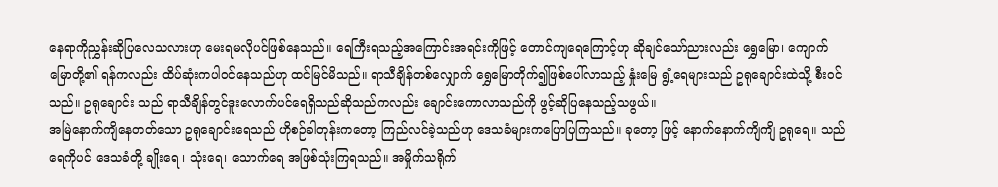နေရာကိုညွှန်းဆိုပြလေသလားဟု မေးရမလိုပင်ဖြစ်နေသည်။ ရေကြီးရသည့်အကြောင်းအရင်းကိုဖြင့် တောင်ကျရေကြောင့်ဟု ဆိုချင်သော်ညားလည်း ရွှေမြော၊ ကျောက်မြောတို့၏ ရန်ကလည်း ထိပ်ဆုံးကပါဝင်နေသည်ဟု ထင်မြင်မိသည်။ ရာသီချိန်တစ်လျှောက် ရွှေမြောတိုက်၍ဖြစ်ပေါ်လာသည့် နှုံးမြေ ရွံ့ရေများသည် ဥရုချောင်းထဲသို့ စီးဝင်သည်။ ဥရုချောင်း သည် ရာသီချိန်တွင်ဒူးလောက်ပင်ရေရှိသည်ဆိုသည်ကလည်း ချောင်းကောလာသည်ကို ဖွင့်ဆိုပြနေသည့်သဖွယ်။
အမြဲနောက်ကျိနေတတ်သော ဥရုချောင်းရေသည် ဟိုစဉ်ခါတုန်းကတော့ ကြည်လင်ခဲ့သည်ဟု ဒေသခံများကပြောပြကြသည်။ ခုတော့ ဖြင့် နောက်နောက်ကျိကျိ ဥရုရေ။ သည်ရေကိုပင် ဒေသခံတို့ ချိုးရေ ၊ သုံးရေ၊ သောက်ရေ အဖြစ်သုံးကြရသည်။ အမှိုက်သရိုက်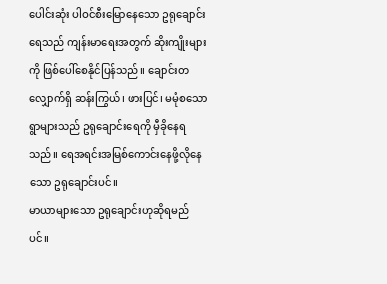ပေါင်းဆုံး ပါဝင်စီးမြောနေသော ဥရုချောင်းရေသည် ကျန်းမာရေးအတွက် ဆိုးကျိုးများကို ဖြစ်ပေါ်စေနိုင်ပြန်သည်။ ချောင်းတလျှောက်ရှိ ဆန်းကြွယ်၊ ဖားပြင်၊ မမုံစသော ရွာများသည် ဥရုချောင်းရေကို မှီခိုနေရသည်။ ရေအရင်းအမြစ်ကောင်းနေဖို့လိုနေသော ဥရုချောင်းပင်။
မာယာများသော ဥရုချောင်းဟုဆိုရမည်ပင်။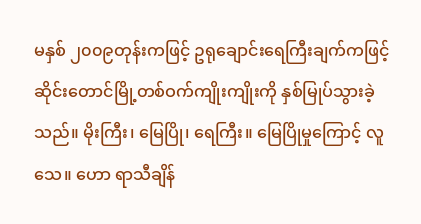မနှစ် ၂၀၀၉တုန်းကဖြင့် ဥရုချောင်းရေကြီးချက်ကဖြင့် ဆိုင်းတောင်မြို့တစ်ဝက်ကျိုးကျိုးကို နှစ်မြုပ်သွားခဲ့သည်။ မိုးကြီး၊ မြေပြို၊ ရေကြီး။ မြေပြိုမှုကြောင့် လူသေ။ ဟော ရာသီချိန်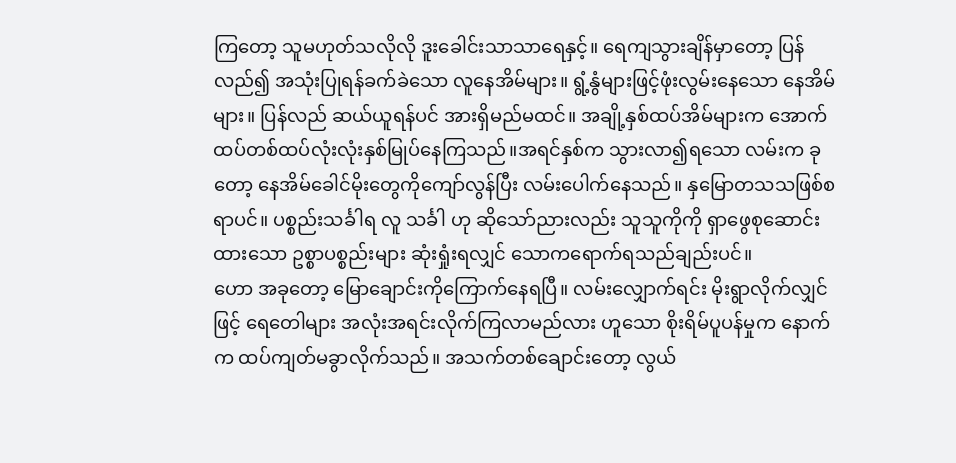ကြတော့ သူမဟုတ်သလိုလို ဒူးခေါင်းသာသာရေနှင့်။ ရေကျသွားချိန်မှာတော့ ပြန်လည်၍ အသုံးပြုရန်ခက်ခဲသော လူနေအိမ်များ။ ရွံ့နွံများဖြင့်ဖုံးလွမ်းနေသော နေအိမ်များ။ ပြန်လည် ဆယ်ယူရန်ပင် အားရှိမည်မထင်။ အချို့နှစ်ထပ်အိမ်များက အောက်ထပ်တစ်ထပ်လုံးလုံးနှစ်မြုပ်နေကြသည်။အရင်နှစ်က သွားလာ၍ရသော လမ်းက ခုတော့ နေအိမ်ခေါင်မိုးတွေကိုကျော်လွန်ပြီး လမ်းပေါက်နေသည်။ နှမြောတသသဖြစ်စရာပင်။ ပစ္စည်းသင်္ခါရ လူ သင်္ခါ ဟု ဆိုသော်ညားလည်း သူသူကိုကို ရှာဖွေစုဆောင်းထားသော ဥစ္စာပစ္စည်းများ ဆုံးရှုံးရလျှင် သောကရောက်ရသည်ချည်းပင်။
ဟော အခုတော့ မြောချောင်းကိုကြောက်နေရပြီ။ လမ်းလျှောက်ရင်း မိုးရွာလိုက်လျှင်ဖြင့် ရေတေါများ အလုံးအရင်းလိုက်ကြလာမည်လား ဟူသော စိုးရိမ်ပူပန်မှုက နောက်က ထပ်ကျတ်မခွာလိုက်သည်။ အသက်တစ်ချောင်းတော့ လွယ်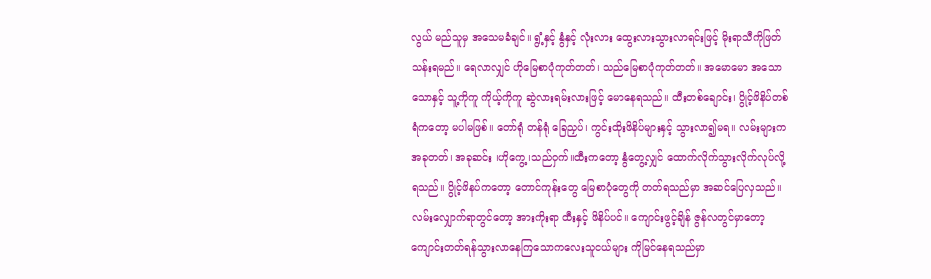လွယ် မည်သူမှ အသေမခံချင်။ ရွံ့နှင့် နွံနှင့် လုံးလား ထွေးလားသွားလာရင်းဖြင့် မိုးရာသီကိုဖြတ်သန်းရမည်။ ရေလာလျှင် ဟိုမြေစာပုံကုတ်တတ်၊ သည်မြေစာပုံကုတ်တတ်။ အမောမော အသောသောနှင့် သူ့ကိုကူ ကိုယ့်ကိုကူ ဆွဲလားရမ်းလားဖြင့် မောနေရသည်။ ထီးတစ်ချောင်း၊ ပွိုင့်ဖိနိပ်တစ်ရံကတော့ မပါမဖြစ်။ တော်ရုံ တန်ရုံ ခြေညှပ်၊ ကွင်းထိုးဖိနိပ်များနှင့် သွားလာ၍မရ။ လမ်းများက အခုတတ်၊ အခုဆင်း ၊ဟိုကွေ့ ၊သည်ဝှက်။ထီးကတော့ နွံတွေ့လျှင် ထောက်လိုက်သွားလိုက်လုပ်လို့ရသည်။ ပွိုင့်ဖိနပ်ကတော့ တောင်ကုန်းတွေ မြေစာပုံတွေကို တတ်ရသည်မှာ အဆင်ပြေလှသည်။ လမ်းလျှောက်ရာတွင်တော့ အားကိုးရာ ထီးနှင့် ဖိနိပ်ပင်။ ကျောင်းဖွင့်ချိန် ဇွန်လတွင်မှာတော့ ကျောင်းတတ်ရန်သွားလာနေကြသောကလေးသူငယ်များ ကိုမြင်နေရသည်မှာ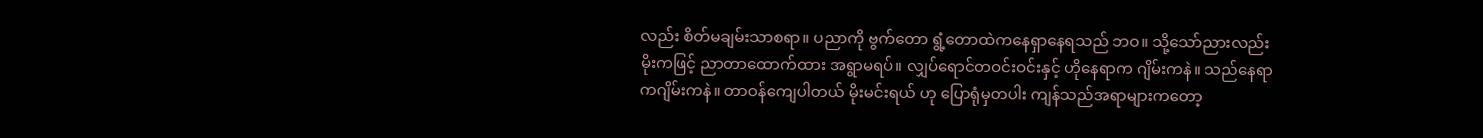လည်း စိတ်မချမ်းသာစရာ။ ပညာကို ဗွက်တော ရွံ့တောထဲကနေရှာနေရသည် ဘဝ။ သို့သော်ညားလည်း မိုးကဖြင့် ညာတာထောက်ထား အရွာမရပ်။ လျှပ်ရောင်တဝင်းဝင်းနှင့် ဟိုနေရာက ဂျိမ်းကနဲ။ သည်နေရာကဂျိမ်းကနဲ။ တာဝန်ကျေပါတယ် မိုးမင်းရယ် ဟု ပြောရုံမှတပါး ကျန်သည်အရာများကတော့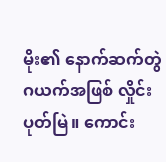မိုး၏ နောက်ဆက်တွဲဂယက်အဖြစ် လှိုင်းပုတ်မြဲ။ ကောင်း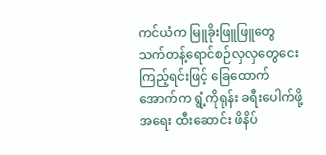ကင်ယံက မြူခိုးဖြူဖြူတွေ သက်တန့်ရောင်စဉ်လှလှတွေငေးကြည့်ရင်းဖြင့် ခြေထောက်အောက်က ရွံ့ကိုရုန်း ခရီးပေါက်ဖို့အရေး ထီးဆောင်း ဖိနိပ်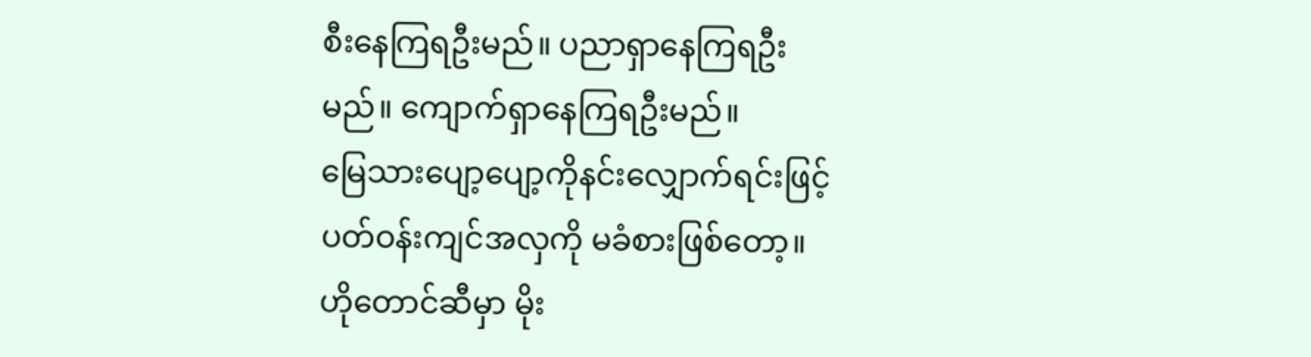စီးနေကြရဦးမည်။ ပညာရှာနေကြရဦးမည်။ ကျောက်ရှာနေကြရဦးမည်။
မြေသားပျော့ပျော့ကိုနင်းလျှောက်ရင်းဖြင့် ပတ်ဝန်းကျင်အလှကို မခံစားဖြစ်တော့။ ဟိုတောင်ဆီမှာ မိုး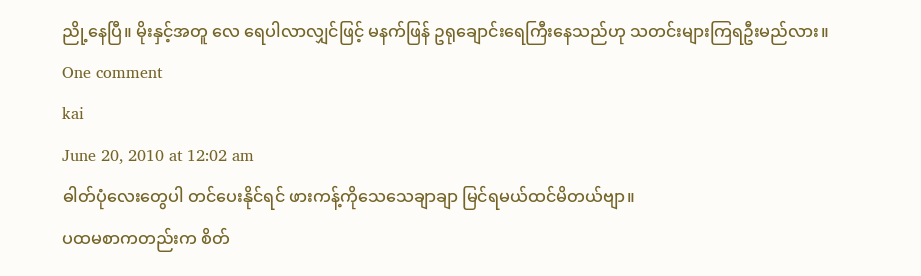ညို့နေပြီ။ မိုးနှင့်အတူ လေ ရေပါလာလျှင်ဖြင့် မနက်ဖြန် ဥရုချောင်းရေကြီးနေသည်ဟု သတင်းများကြရဦးမည်လား။
One comment
kai
June 20, 2010 at 12:02 am
ဓါတ်ပုံလေးတွေပါ တင်ပေးနိုင်ရင် ဖားကန့်ကိုသေသေချာချာ မြင်ရမယ်ထင်မိတယ်ဗျာ။
ပထမစာကတည်းက စိတ်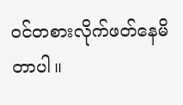ဝင်တစားလိုက်ဖတ်နေမိတာပါ။